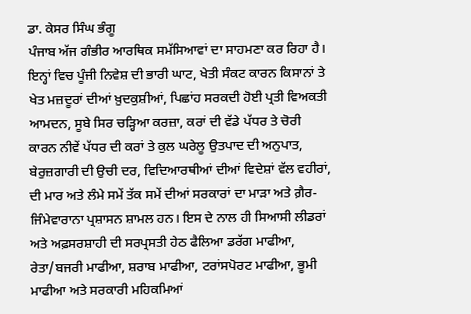ਡਾ. ਕੇਸਰ ਸਿੰਘ ਭੰਗੂ
ਪੰਜਾਬ ਅੱਜ ਗੰਭੀਰ ਆਰਥਿਕ ਸਮੱਸਿਆਵਾਂ ਦਾ ਸਾਹਮਣਾ ਕਰ ਰਿਹਾ ਹੈ। ਇਨ੍ਹਾਂ ਵਿਚ ਪੂੰਜੀ ਨਿਵੇਸ਼ ਦੀ ਭਾਰੀ ਘਾਟ, ਖੇਤੀ ਸੰਕਟ ਕਾਰਨ ਕਿਸਾਨਾਂ ਤੇ ਖੇਤ ਮਜ਼ਦੂਰਾਂ ਦੀਆਂ ਖ਼ੁਦਕੁਸ਼ੀਆਂ, ਪਿਛਾਂਹ ਸਰਕਦੀ ਹੋਈ ਪ੍ਰਤੀ ਵਿਅਕਤੀ ਆਮਦਨ, ਸੂਬੇ ਸਿਰ ਚੜ੍ਹਿਆ ਕਰਜ਼ਾ, ਕਰਾਂ ਦੀ ਵੱਡੇ ਪੱਧਰ ਤੇ ਚੋਰੀ ਕਾਰਨ ਨੀਵੇਂ ਪੱਧਰ ਦੀ ਕਰਾਂ ਤੇ ਕੁਲ ਘਰੇਲੂ ਉਤਪਾਦ ਦੀ ਅਨੁਪਾਤ, ਬੇਰੁਜ਼ਗਾਰੀ ਦੀ ਉਚੀ ਦਰ, ਵਿਦਿਆਰਥੀਆਂ ਦੀਆਂ ਵਿਦੇਸ਼ਾਂ ਵੱਲ ਵਹੀਰਾਂ, ਦੀ ਮਾਰ ਅਤੇ ਲੰਮੇ ਸਮੇਂ ਤੱਕ ਸਮੇਂ ਦੀਆਂ ਸਰਕਾਰਾਂ ਦਾ ਮਾੜਾ ਅਤੇ ਗ਼ੈਰ-ਜਿੰਮੇਵਾਰਾਨਾ ਪ੍ਰਸ਼ਾਸਨ ਸ਼ਾਮਲ ਹਨ। ਇਸ ਦੇ ਨਾਲ ਹੀ ਸਿਆਸੀ ਲੀਡਰਾਂ ਅਤੇ ਅਫ਼ਸਰਸ਼ਾਹੀ ਦੀ ਸਰਪ੍ਰਸਤੀ ਹੇਠ ਫੈਲਿਆ ਡਰੱਗ ਮਾਫੀਆ, ਰੇਤਾ/ਬਜਰੀ ਮਾਫੀਆ, ਸ਼ਰਾਬ ਮਾਫੀਆ, ਟਰਾਂਸਪੋਰਟ ਮਾਫੀਆ, ਭੂਮੀ ਮਾਫੀਆ ਅਤੇ ਸਰਕਾਰੀ ਮਹਿਕਮਿਆਂ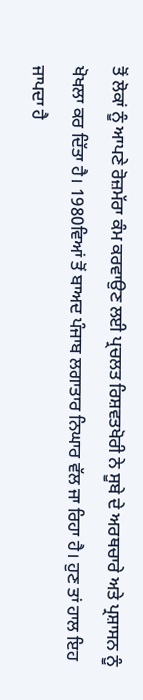ਤੋਂ ਲੋਕਾਂ ਨੂੰ ਆਪਣੇ ਰੋਜ਼ਮੱਰਾ ਕੰਮ ਕਰਵਾਉਣ ਲਈ ਪ੍ਰਚਲਤ ਰਿਸ਼ਵਤਖੋਰੀ ਨੇ ਸੂਬੇ ਦੇ ਅਰਥਚਾਰੇ ਅਤੇ ਪ੍ਰਸ਼ਾਸਨ ਨੂੰ ਖੋਖਲਾ ਕਰ ਦਿੱਤਾ ਹੈ। 1980ਵਿਆਂ ਤੋਂ ਬਾਅਦ ਪੰਜਾਬ ਲਗਾਤਾਰ ਨਿਘਾਰ ਵੱਲ ਜਾ ਰਿਹਾ ਹੈ। ਹੁਣ ਤਾਂ ਹਾਲ ਇਹ ਜਾਪਦਾ ਹੈ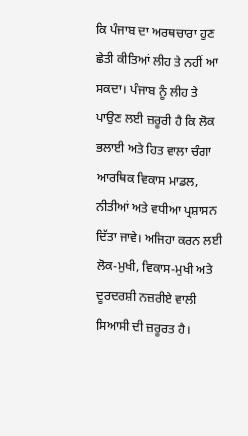ਕਿ ਪੰਜਾਬ ਦਾ ਅਰਥਚਾਰਾ ਹੁਣ ਛੇਤੀ ਕੀਤਿਆਂ ਲੀਹ ਤੇ ਨਹੀਂ ਆ ਸਕਦਾ। ਪੰਜਾਬ ਨੂੰ ਲੀਹ ਤੇ ਪਾਉਣ ਲਈ ਜ਼ਰੂਰੀ ਹੈ ਕਿ ਲੋਕ ਭਲਾਈ ਅਤੇ ਹਿਤ ਵਾਲਾ ਚੰਗਾ ਆਰਥਿਕ ਵਿਕਾਸ ਮਾਡਲ, ਨੀਤੀਆਂ ਅਤੇ ਵਧੀਆ ਪ੍ਰਸ਼ਾਸਨ ਦਿੱਤਾ ਜਾਵੇ। ਅਜਿਹਾ ਕਰਨ ਲਈ ਲੋਕ-ਮੁਖੀ, ਵਿਕਾਸ-ਮੁਖੀ ਅਤੇ ਦੂਰਦਰਸ਼ੀ ਨਜ਼ਰੀਏ ਵਾਲੀ ਸਿਆਸੀ ਦੀ ਜ਼ਰੂਰਤ ਹੈ।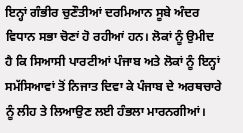ਇਨ੍ਹਾਂ ਗੰਭੀਰ ਚੁਣੌਤੀਆਂ ਦਰਮਿਆਨ ਸੂਬੇ ਅੰਦਰ ਵਿਧਾਨ ਸਭਾ ਚੋਣਾਂ ਹੋ ਰਹੀਆਂ ਹਨ। ਲੋਕਾਂ ਨੂੰ ਉਮੀਦ ਹੈ ਕਿ ਸਿਆਸੀ ਪਾਰਟੀਆਂ ਪੰਜਾਬ ਅਤੇ ਲੋਕਾਂ ਨੂੰ ਇਨ੍ਹਾਂ ਸਮੱਸਿਆਵਾਂ ਤੋਂ ਨਿਜਾਤ ਦਿਵਾ ਕੇ ਪੰਜਾਬ ਦੇ ਅਰਥਚਾਰੇ ਨੂੰ ਲੀਹ ਤੇ ਲਿਆਉਣ ਲਈ ਹੰਭਲਾ ਮਾਰਨਗੀਆਂ।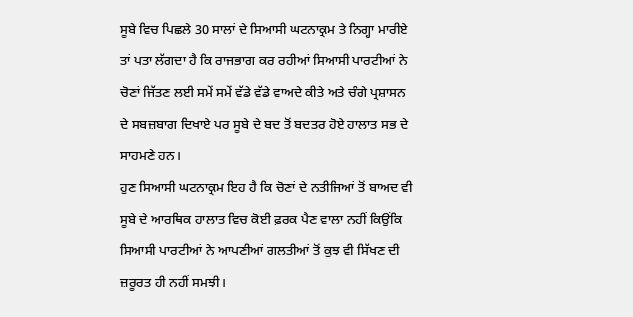ਸੂਬੇ ਵਿਚ ਪਿਛਲੇ 30 ਸਾਲਾਂ ਦੇ ਸਿਆਸੀ ਘਟਨਾਕ੍ਰਮ ਤੇ ਨਿਗ੍ਹਾ ਮਾਰੀਏ ਤਾਂ ਪਤਾ ਲੱਗਦਾ ਹੈ ਕਿ ਰਾਜਭਾਗ ਕਰ ਰਹੀਆਂ ਸਿਆਸੀ ਪਾਰਟੀਆਂ ਨੇ ਚੋਣਾਂ ਜਿੱਤਣ ਲਈ ਸਮੇਂ ਸਮੇਂ ਵੱਡੇ ਵੱਡੇ ਵਾਅਦੇ ਕੀਤੇ ਅਤੇ ਚੰਗੇ ਪ੍ਰਸ਼ਾਸਨ ਦੇ ਸਬਜ਼ਬਾਗ ਦਿਖਾਏ ਪਰ ਸੂਬੇ ਦੇ ਬਦ ਤੋਂ ਬਦਤਰ ਹੋਏ ਹਾਲਾਤ ਸਭ ਦੇ ਸਾਹਮਣੇ ਹਨ।
ਹੁਣ ਸਿਆਸੀ ਘਟਨਾਕ੍ਰਮ ਇਹ ਹੈ ਕਿ ਚੋਣਾਂ ਦੇ ਨਤੀਜਿਆਂ ਤੋਂ ਬਾਅਦ ਵੀ ਸੂਬੇ ਦੇ ਆਰਥਿਕ ਹਾਲਾਤ ਵਿਚ ਕੋਈ ਫ਼ਰਕ ਪੈਣ ਵਾਲਾ ਨਹੀਂ ਕਿਉਂਕਿ ਸਿਆਸੀ ਪਾਰਟੀਆਂ ਨੇ ਆਪਣੀਆਂ ਗਲਤੀਆਂ ਤੋਂ ਕੁਝ ਵੀ ਸਿੱਖਣ ਦੀ ਜ਼ਰੂਰਤ ਹੀ ਨਹੀਂ ਸਮਝੀ।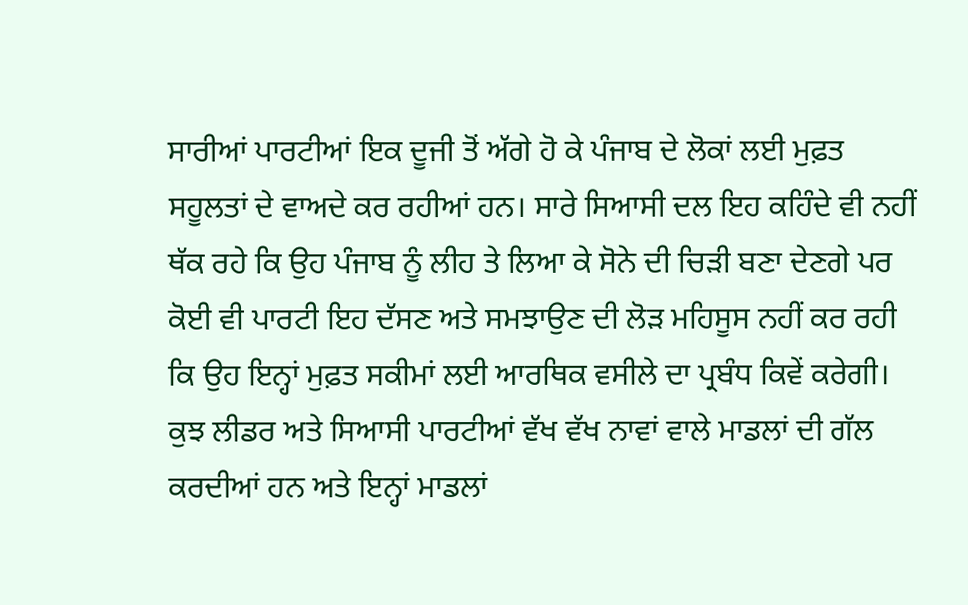ਸਾਰੀਆਂ ਪਾਰਟੀਆਂ ਇਕ ਦੂਜੀ ਤੋਂ ਅੱਗੇ ਹੋ ਕੇ ਪੰਜਾਬ ਦੇ ਲੋਕਾਂ ਲਈ ਮੁਫ਼ਤ ਸਹੂਲਤਾਂ ਦੇ ਵਾਅਦੇ ਕਰ ਰਹੀਆਂ ਹਨ। ਸਾਰੇ ਸਿਆਸੀ ਦਲ ਇਹ ਕਹਿੰਦੇ ਵੀ ਨਹੀਂ ਥੱਕ ਰਹੇ ਕਿ ਉਹ ਪੰਜਾਬ ਨੂੰ ਲੀਹ ਤੇ ਲਿਆ ਕੇ ਸੋਨੇ ਦੀ ਚਿੜੀ ਬਣਾ ਦੇਣਗੇ ਪਰ ਕੋਈ ਵੀ ਪਾਰਟੀ ਇਹ ਦੱਸਣ ਅਤੇ ਸਮਝਾਉਣ ਦੀ ਲੋੜ ਮਹਿਸੂਸ ਨਹੀਂ ਕਰ ਰਹੀ ਕਿ ਉਹ ਇਨ੍ਹਾਂ ਮੁਫ਼ਤ ਸਕੀਮਾਂ ਲਈ ਆਰਥਿਕ ਵਸੀਲੇ ਦਾ ਪ੍ਰਬੰਧ ਕਿਵੇਂ ਕਰੇਗੀ। ਕੁਝ ਲੀਡਰ ਅਤੇ ਸਿਆਸੀ ਪਾਰਟੀਆਂ ਵੱਖ ਵੱਖ ਨਾਵਾਂ ਵਾਲੇ ਮਾਡਲਾਂ ਦੀ ਗੱਲ ਕਰਦੀਆਂ ਹਨ ਅਤੇ ਇਨ੍ਹਾਂ ਮਾਡਲਾਂ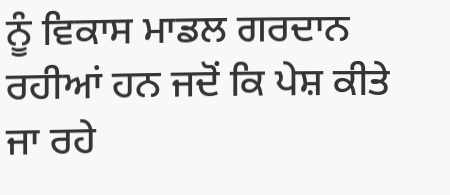ਨੂੰ ਵਿਕਾਸ ਮਾਡਲ ਗਰਦਾਨ ਰਹੀਆਂ ਹਨ ਜਦੋਂ ਕਿ ਪੇਸ਼ ਕੀਤੇ ਜਾ ਰਹੇ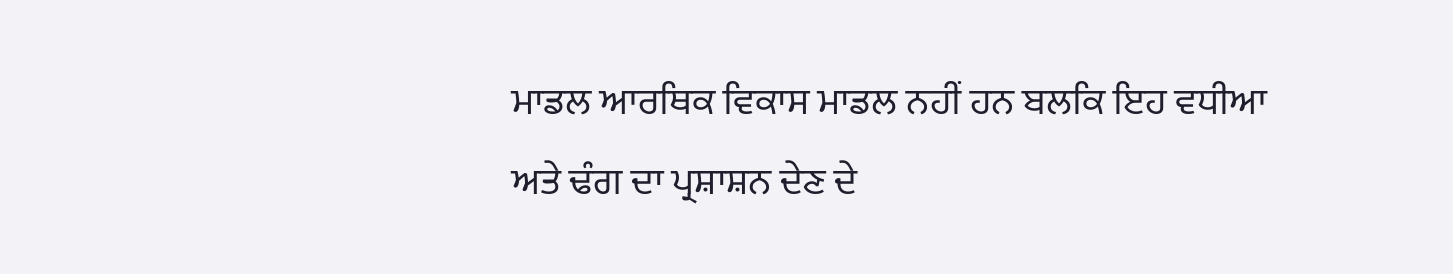ਮਾਡਲ ਆਰਥਿਕ ਵਿਕਾਸ ਮਾਡਲ ਨਹੀਂ ਹਨ ਬਲਕਿ ਇਹ ਵਧੀਆ ਅਤੇ ਢੰਗ ਦਾ ਪ੍ਰਸ਼ਾਸ਼ਨ ਦੇਣ ਦੇ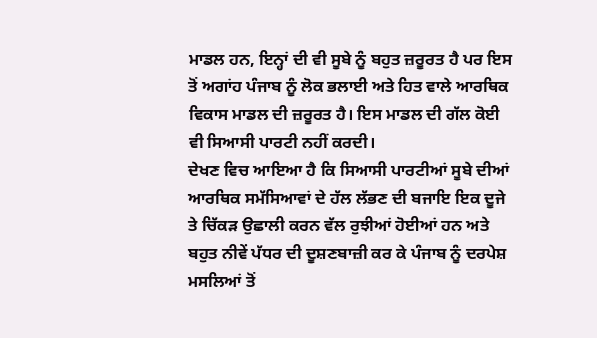ਮਾਡਲ ਹਨ, ਇਨ੍ਹਾਂ ਦੀ ਵੀ ਸੂਬੇ ਨੂੰ ਬਹੁਤ ਜ਼ਰੂਰਤ ਹੈ ਪਰ ਇਸ ਤੋਂ ਅਗਾਂਹ ਪੰਜਾਬ ਨੂੰ ਲੋਕ ਭਲਾਈ ਅਤੇ ਹਿਤ ਵਾਲੇ ਆਰਥਿਕ ਵਿਕਾਸ ਮਾਡਲ ਦੀ ਜ਼ਰੂਰਤ ਹੈ। ਇਸ ਮਾਡਲ ਦੀ ਗੱਲ ਕੋਈ ਵੀ ਸਿਆਸੀ ਪਾਰਟੀ ਨਹੀਂ ਕਰਦੀ।
ਦੇਖਣ ਵਿਚ ਆਇਆ ਹੈ ਕਿ ਸਿਆਸੀ ਪਾਰਟੀਆਂ ਸੂਬੇ ਦੀਆਂ ਆਰਥਿਕ ਸਮੱਸਿਆਵਾਂ ਦੇ ਹੱਲ ਲੱਭਣ ਦੀ ਬਜਾਇ ਇਕ ਦੂਜੇ ਤੇ ਚਿੱਕੜ ਉਛਾਲੀ ਕਰਨ ਵੱਲ ਰੁਝੀਆਂ ਹੋਈਆਂ ਹਨ ਅਤੇ ਬਹੁਤ ਨੀਵੇਂ ਪੱਧਰ ਦੀ ਦੂਸ਼ਣਬਾਜ਼ੀ ਕਰ ਕੇ ਪੰਜਾਬ ਨੂੰ ਦਰਪੇਸ਼ ਮਸਲਿਆਂ ਤੋਂ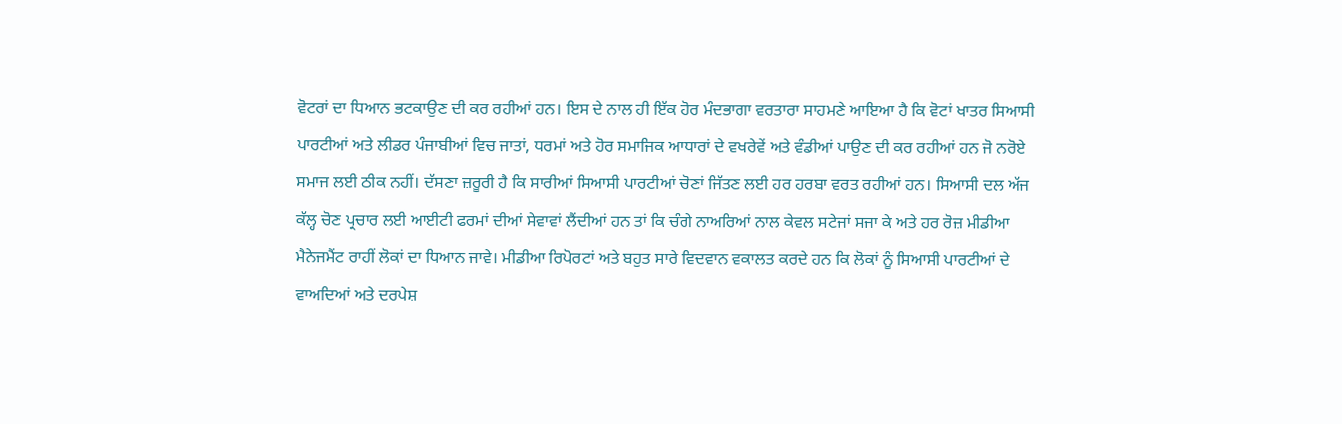ਵੋਟਰਾਂ ਦਾ ਧਿਆਨ ਭਟਕਾਉਣ ਦੀ ਕਰ ਰਹੀਆਂ ਹਨ। ਇਸ ਦੇ ਨਾਲ ਹੀ ਇੱਕ ਹੋਰ ਮੰਦਭਾਗਾ ਵਰਤਾਰਾ ਸਾਹਮਣੇ ਆਇਆ ਹੈ ਕਿ ਵੋਟਾਂ ਖਾਤਰ ਸਿਆਸੀ ਪਾਰਟੀਆਂ ਅਤੇ ਲੀਡਰ ਪੰਜਾਬੀਆਂ ਵਿਚ ਜਾਤਾਂ, ਧਰਮਾਂ ਅਤੇ ਹੋਰ ਸਮਾਜਿਕ ਆਧਾਰਾਂ ਦੇ ਵਖਰੇਵੇਂ ਅਤੇ ਵੰਡੀਆਂ ਪਾਉਣ ਦੀ ਕਰ ਰਹੀਆਂ ਹਨ ਜੋ ਨਰੋਏ ਸਮਾਜ ਲਈ ਠੀਕ ਨਹੀਂ। ਦੱਸਣਾ ਜ਼ਰੂਰੀ ਹੈ ਕਿ ਸਾਰੀਆਂ ਸਿਆਸੀ ਪਾਰਟੀਆਂ ਚੋਣਾਂ ਜਿੱਤਣ ਲਈ ਹਰ ਹਰਬਾ ਵਰਤ ਰਹੀਆਂ ਹਨ। ਸਿਆਸੀ ਦਲ ਅੱਜ ਕੱਲ੍ਹ ਚੋਣ ਪ੍ਰਚਾਰ ਲਈ ਆਈਟੀ ਫਰਮਾਂ ਦੀਆਂ ਸੇਵਾਵਾਂ ਲੈਂਦੀਆਂ ਹਨ ਤਾਂ ਕਿ ਚੰਗੇ ਨਾਅਰਿਆਂ ਨਾਲ ਕੇਵਲ ਸਟੇਜਾਂ ਸਜਾ ਕੇ ਅਤੇ ਹਰ ਰੋਜ਼ ਮੀਡੀਆ ਮੈਨੇਜਮੈਂਟ ਰਾਹੀਂ ਲੋਕਾਂ ਦਾ ਧਿਆਨ ਜਾਵੇ। ਮੀਡੀਆ ਰਿਪੋਰਟਾਂ ਅਤੇ ਬਹੁਤ ਸਾਰੇ ਵਿਦਵਾਨ ਵਕਾਲਤ ਕਰਦੇ ਹਨ ਕਿ ਲੋਕਾਂ ਨੂੰ ਸਿਆਸੀ ਪਾਰਟੀਆਂ ਦੇ ਵਾਅਦਿਆਂ ਅਤੇ ਦਰਪੇਸ਼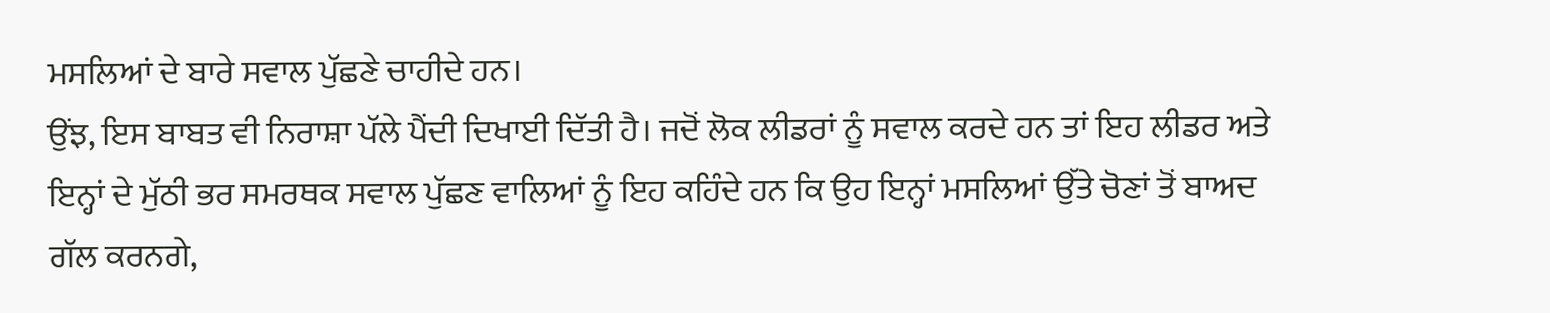ਮਸਲਿਆਂ ਦੇ ਬਾਰੇ ਸਵਾਲ ਪੁੱਛਣੇ ਚਾਹੀਦੇ ਹਨ।
ਉਂਝ, ਇਸ ਬਾਬਤ ਵੀ ਨਿਰਾਸ਼ਾ ਪੱਲੇ ਪੈਂਦੀ ਦਿਖਾਈ ਦਿੱਤੀ ਹੈ। ਜਦੋਂ ਲੋਕ ਲੀਡਰਾਂ ਨੂੰ ਸਵਾਲ ਕਰਦੇ ਹਨ ਤਾਂ ਇਹ ਲੀਡਰ ਅਤੇ ਇਨ੍ਹਾਂ ਦੇ ਮੁੱਠੀ ਭਰ ਸਮਰਥਕ ਸਵਾਲ ਪੁੱਛਣ ਵਾਲਿਆਂ ਨੂੰ ਇਹ ਕਹਿੰਦੇ ਹਨ ਕਿ ਉਹ ਇਨ੍ਹਾਂ ਮਸਲਿਆਂ ਉੱਤੇ ਚੋਣਾਂ ਤੋਂ ਬਾਅਦ ਗੱਲ ਕਰਨਗੇ,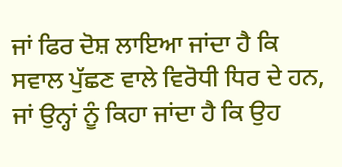ਜਾਂ ਫਿਰ ਦੋਸ਼ ਲਾਇਆ ਜਾਂਦਾ ਹੈ ਕਿ ਸਵਾਲ ਪੁੱਛਣ ਵਾਲੇ ਵਿਰੋਧੀ ਧਿਰ ਦੇ ਹਨ, ਜਾਂ ਉਨ੍ਹਾਂ ਨੂੰ ਕਿਹਾ ਜਾਂਦਾ ਹੈ ਕਿ ਉਹ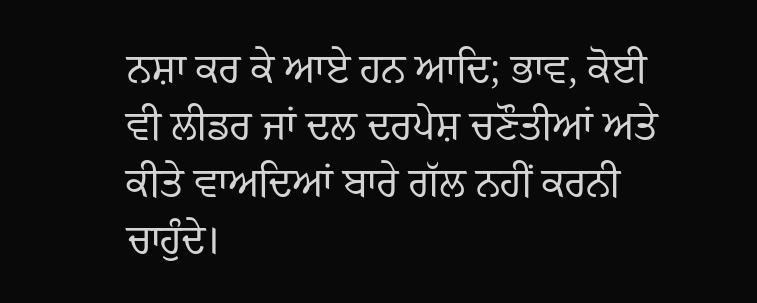ਨਸ਼ਾ ਕਰ ਕੇ ਆਏ ਹਨ ਆਦਿ; ਭਾਵ, ਕੋਈ ਵੀ ਲੀਡਰ ਜਾਂ ਦਲ ਦਰਪੇਸ਼ ਚਣੌਤੀਆਂ ਅਤੇ ਕੀਤੇ ਵਾਅਦਿਆਂ ਬਾਰੇ ਗੱਲ ਨਹੀਂ ਕਰਨੀ ਚਾਹੁੰਦੇ।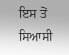ਇਸ ਤੋਂ ਸਿਆਸੀ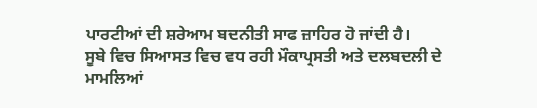ਪਾਰਟੀਆਂ ਦੀ ਸ਼ਰੇਆਮ ਬਦਨੀਤੀ ਸਾਫ ਜ਼ਾਹਿਰ ਹੋ ਜਾਂਦੀ ਹੈ।
ਸੂਬੇ ਵਿਚ ਸਿਆਸਤ ਵਿਚ ਵਧ ਰਹੀ ਮੌਕਾਪ੍ਰਸਤੀ ਅਤੇ ਦਲਬਦਲੀ ਦੇ ਮਾਮਲਿਆਂ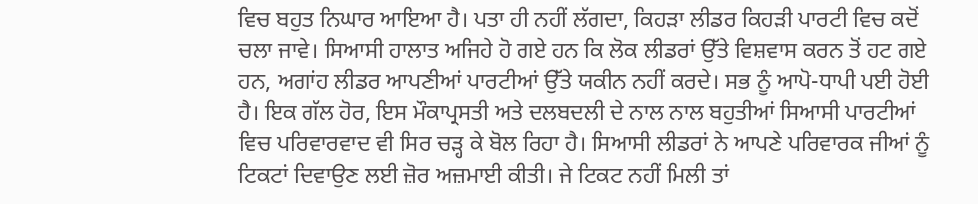ਵਿਚ ਬਹੁਤ ਨਿਘਾਰ ਆਇਆ ਹੈ। ਪਤਾ ਹੀ ਨਹੀਂ ਲੱਗਦਾ, ਕਿਹੜਾ ਲੀਡਰ ਕਿਹੜੀ ਪਾਰਟੀ ਵਿਚ ਕਦੋਂ ਚਲਾ ਜਾਵੇ। ਸਿਆਸੀ ਹਾਲਾਤ ਅਜਿਹੇ ਹੋ ਗਏ ਹਨ ਕਿ ਲੋਕ ਲੀਡਰਾਂ ਉੱਤੇ ਵਿਸ਼ਵਾਸ ਕਰਨ ਤੋਂ ਹਟ ਗਏ ਹਨ, ਅਗਾਂਹ ਲੀਡਰ ਆਪਣੀਆਂ ਪਾਰਟੀਆਂ ਉੱਤੇ ਯਕੀਨ ਨਹੀਂ ਕਰਦੇ। ਸਭ ਨੂੰ ਆਪੋ-ਧਾਪੀ ਪਈ ਹੋਈ ਹੈ। ਇਕ ਗੱਲ ਹੋਰ, ਇਸ ਮੌਕਾਪ੍ਰਸਤੀ ਅਤੇ ਦਲਬਦਲੀ ਦੇ ਨਾਲ ਨਾਲ ਬਹੁਤੀਆਂ ਸਿਆਸੀ ਪਾਰਟੀਆਂ ਵਿਚ ਪਰਿਵਾਰਵਾਦ ਵੀ ਸਿਰ ਚੜ੍ਹ ਕੇ ਬੋਲ ਰਿਹਾ ਹੈ। ਸਿਆਸੀ ਲੀਡਰਾਂ ਨੇ ਆਪਣੇ ਪਰਿਵਾਰਕ ਜੀਆਂ ਨੂੰ ਟਿਕਟਾਂ ਦਿਵਾਉਣ ਲਈ ਜ਼ੋਰ ਅਜ਼ਮਾਈ ਕੀਤੀ। ਜੇ ਟਿਕਟ ਨਹੀਂ ਮਿਲੀ ਤਾਂ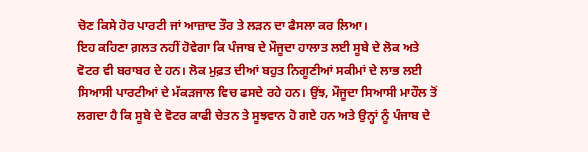ਚੋਣ ਕਿਸੇ ਹੋਰ ਪਾਰਟੀ ਜਾਂ ਆਜ਼ਾਦ ਤੌਰ ਤੇ ਲੜਨ ਦਾ ਫੈਸਲਾ ਕਰ ਲਿਆ।
ਇਹ ਕਹਿਣਾ ਗ਼ਲਤ ਨਹੀਂ ਹੋਵੇਗਾ ਕਿ ਪੰਜਾਬ ਦੇ ਮੌਜੂਦਾ ਹਾਲਾਤ ਲਈ ਸੂਬੇ ਦੇ ਲੋਕ ਅਤੇ ਵੋਟਰ ਵੀ ਬਰਾਬਰ ਦੇ ਹਨ। ਲੋਕ ਮੁਫ਼ਤ ਦੀਆਂ ਬਹੁਤ ਨਿਗੂਣੀਆਂ ਸਕੀਮਾਂ ਦੇ ਲਾਭ ਲਈ ਸਿਆਸੀ ਪਾਰਟੀਆਂ ਦੇ ਮੱਕੜਜਾਲ ਵਿਚ ਫਸਦੇ ਰਹੇ ਹਨ। ਉਂਝ, ਮੌਜੂਦਾ ਸਿਆਸੀ ਮਾਹੌਲ ਤੋਂ ਲਗਦਾ ਹੈ ਕਿ ਸੂਬੇ ਦੇ ਵੋਟਰ ਕਾਫੀ ਚੇਤਨ ਤੇ ਸੂਝਵਾਨ ਹੋ ਗਏ ਹਨ ਅਤੇ ਉਨ੍ਹਾਂ ਨੂੰ ਪੰਜਾਬ ਦੇ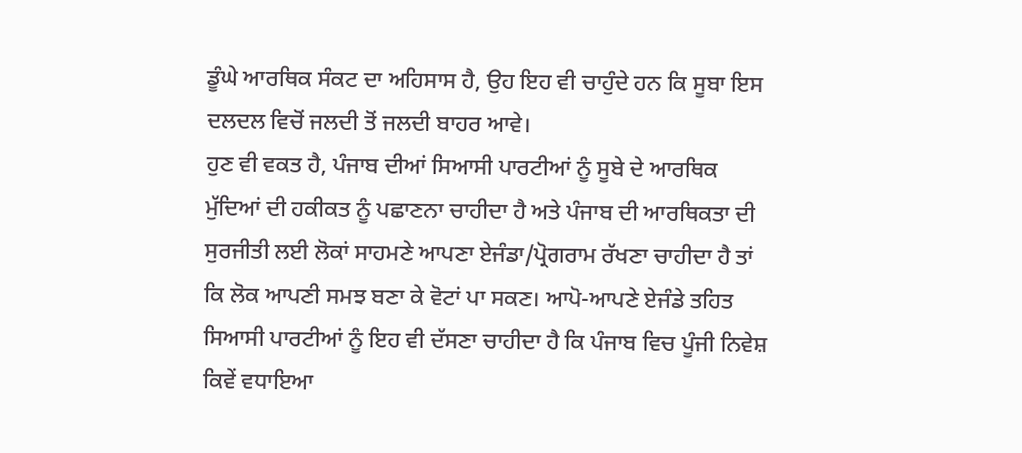ਡੂੰਘੇ ਆਰਥਿਕ ਸੰਕਟ ਦਾ ਅਹਿਸਾਸ ਹੈ, ਉਹ ਇਹ ਵੀ ਚਾਹੁੰਦੇ ਹਨ ਕਿ ਸੂਬਾ ਇਸ ਦਲਦਲ ਵਿਚੋਂ ਜਲਦੀ ਤੋਂ ਜਲਦੀ ਬਾਹਰ ਆਵੇ।
ਹੁਣ ਵੀ ਵਕਤ ਹੈ, ਪੰਜਾਬ ਦੀਆਂ ਸਿਆਸੀ ਪਾਰਟੀਆਂ ਨੂੰ ਸੂਬੇ ਦੇ ਆਰਥਿਕ ਮੁੱਦਿਆਂ ਦੀ ਹਕੀਕਤ ਨੂੰ ਪਛਾਣਨਾ ਚਾਹੀਦਾ ਹੈ ਅਤੇ ਪੰਜਾਬ ਦੀ ਆਰਥਿਕਤਾ ਦੀ ਸੁਰਜੀਤੀ ਲਈ ਲੋਕਾਂ ਸਾਹਮਣੇ ਆਪਣਾ ਏਜੰਡਾ/ਪ੍ਰੋਗਰਾਮ ਰੱਖਣਾ ਚਾਹੀਦਾ ਹੈ ਤਾਂ ਕਿ ਲੋਕ ਆਪਣੀ ਸਮਝ ਬਣਾ ਕੇ ਵੋਟਾਂ ਪਾ ਸਕਣ। ਆਪੋ-ਆਪਣੇ ਏਜੰਡੇ ਤਹਿਤ ਸਿਆਸੀ ਪਾਰਟੀਆਂ ਨੂੰ ਇਹ ਵੀ ਦੱਸਣਾ ਚਾਹੀਦਾ ਹੈ ਕਿ ਪੰਜਾਬ ਵਿਚ ਪੂੰਜੀ ਨਿਵੇਸ਼ ਕਿਵੇਂ ਵਧਾਇਆ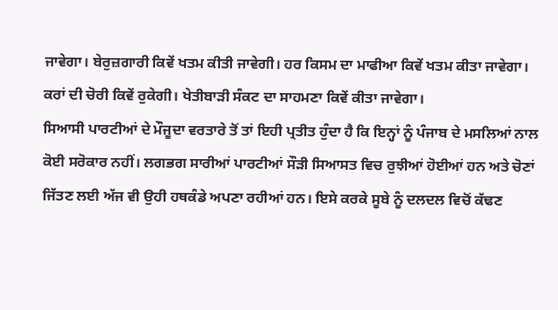ਜਾਵੇਗਾ। ਬੇਰੁਜ਼ਗਾਰੀ ਕਿਵੇਂ ਖਤਮ ਕੀਤੀ ਜਾਵੇਗੀ। ਹਰ ਕਿਸਮ ਦਾ ਮਾਫੀਆ ਕਿਵੇਂ ਖਤਮ ਕੀਤਾ ਜਾਵੇਗਾ। ਕਰਾਂ ਦੀ ਚੋਰੀ ਕਿਵੇਂ ਰੁਕੇਗੀ। ਖੇਤੀਬਾੜੀ ਸੰਕਟ ਦਾ ਸਾਹਮਣਾ ਕਿਵੇਂ ਕੀਤਾ ਜਾਵੇਗਾ।
ਸਿਆਸੀ ਪਾਰਟੀਆਂ ਦੇ ਮੌਜੂਦਾ ਵਰਤਾਰੇ ਤੋਂ ਤਾਂ ਇਹੀ ਪ੍ਰਤੀਤ ਹੁੰਦਾ ਹੈ ਕਿ ਇਨ੍ਹਾਂ ਨੂੰ ਪੰਜਾਬ ਦੇ ਮਸਲਿਆਂ ਨਾਲ ਕੋਈ ਸਰੋਕਾਰ ਨਹੀਂ। ਲਗਭਗ ਸਾਰੀਆਂ ਪਾਰਟੀਆਂ ਸੌੜੀ ਸਿਆਸਤ ਵਿਚ ਰੁਝੀਆਂ ਹੋਈਆਂ ਹਨ ਅਤੇ ਚੋਣਾਂ ਜਿੱਤਣ ਲਈ ਅੱਜ ਵੀ ਉਹੀ ਹਥਕੰਡੇ ਅਪਣਾ ਰਹੀਆਂ ਹਨ। ਇਸੇ ਕਰਕੇ ਸੂਬੇ ਨੂੰ ਦਲਦਲ ਵਿਚੋਂ ਕੱਢਣ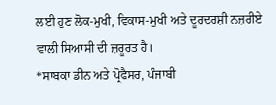ਲਈ ਹੁਣ ਲੋਕ-ਮੁਖੀ, ਵਿਕਾਸ-ਮੁਖੀ ਅਤੇ ਦੂਰਦਰਸ਼ੀ ਨਜ਼ਰੀਏ ਵਾਲੀ ਸਿਆਸੀ ਦੀ ਜ਼ਰੂਰਤ ਹੈ।
*ਸਾਬਕਾ ਡੀਨ ਅਤੇ ਪ੍ਰੋਫੈਸਰ, ਪੰਜਾਬੀ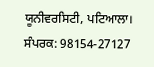ਯੂਨੀਵਰਸਿਟੀ, ਪਟਿਆਲਾ।
ਸੰਪਰਕ: 98154-27127